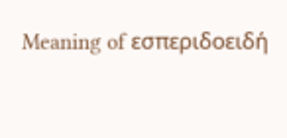Meaning of εσπεριδοειδή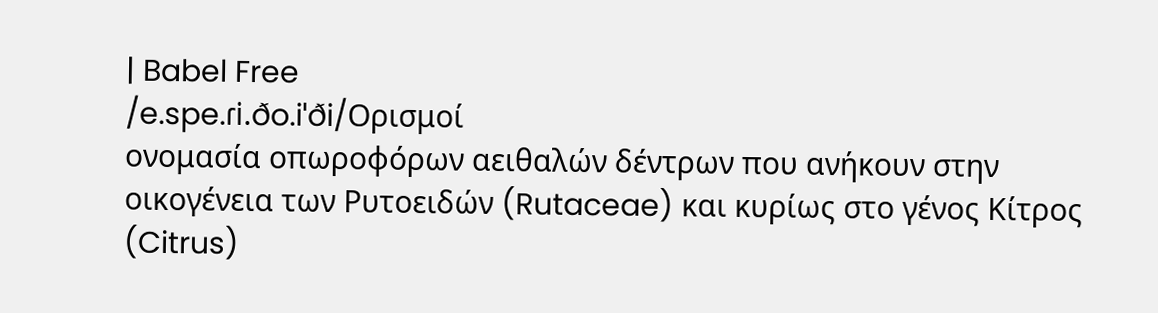| Babel Free
/e.spe.ɾi.ðo.iˈði/Ορισμοί
ονομασία οπωροφόρων αειθαλών δέντρων που ανήκουν στην οικογένεια των Ρυτοειδών (Rutaceae) και κυρίως στο γένος Κίτρος (Citrus)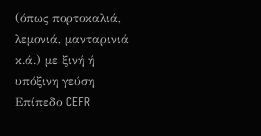(όπως πορτοκαλιά, λεμονιά, μανταρινιά κ.ά.) με ξινή ή υπόξινη γεύση
Επίπεδο CEFR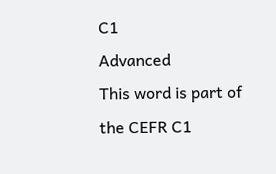C1
Advanced
This word is part of the CEFR C1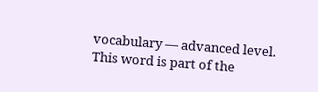vocabulary — advanced level.
This word is part of the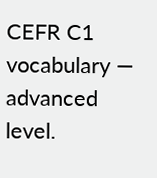CEFR C1 vocabulary — advanced level.